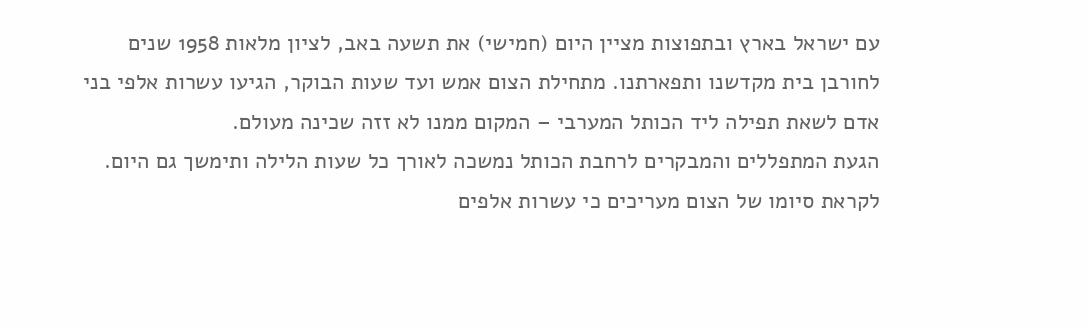עם ישראל בארץ ובתפוצות מציין היום (חמישי) את תשעה באב, לציון מלאות 1958 שנים לחורבן בית מקדשנו ותפארתנו. מתחילת הצום אמש ועד שעות הבוקר, הגיעו עשרות אלפי בני אדם לשאת תפילה ליד הכותל המערבי – המקום ממנו לא זזה שכינה מעולם.
הגעת המתפללים והמבקרים לרחבת הכותל נמשכה לאורך כל שעות הלילה ותימשך גם היום. לקראת סיומו של הצום מעריכים כי עשרות אלפים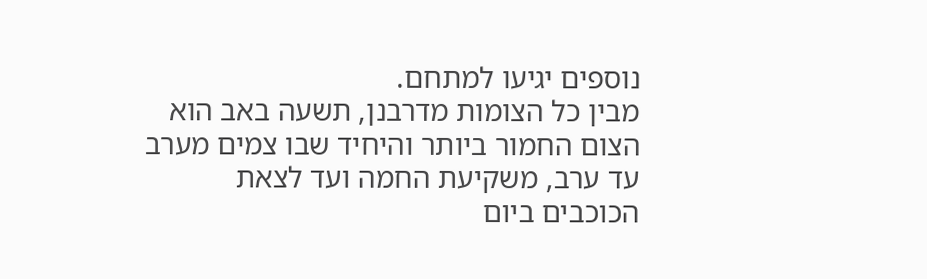נוספים יגיעו למתחם.
מבין כל הצומות מדרבנן, תשעה באב הוא הצום החמור ביותר והיחיד שבו צמים מערב עד ערב, משקיעת החמה ועד לצאת הכוכבים ביום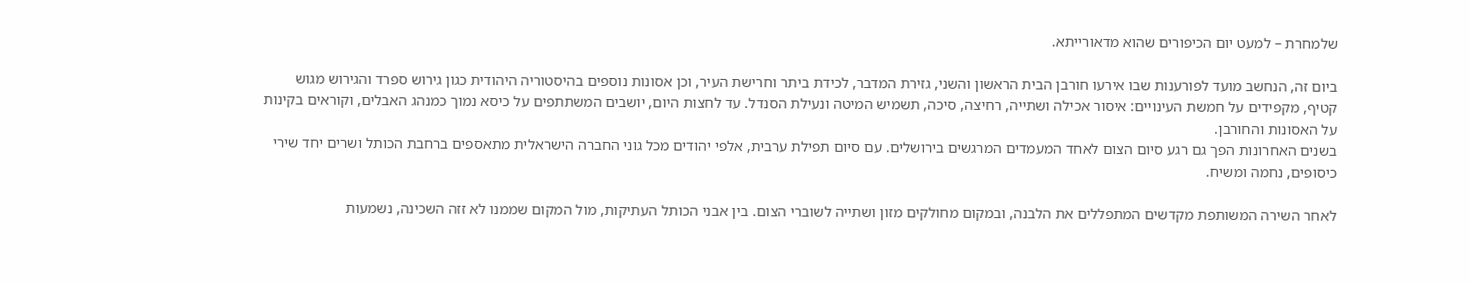שלמחרת – למעט יום הכיפורים שהוא מדאורייתא.

ביום זה, הנחשב מועד לפורענות שבו אירעו חורבן הבית הראשון והשני, גזירת המדבר, לכידת ביתר וחרישת העיר, וכן אסונות נוספים בהיסטוריה היהודית כגון גירוש ספרד והגירוש מגוש קטיף, מקפידים על חמשת העינויים: איסור אכילה ושתייה, רחיצה, סיכה, תשמיש המיטה ונעילת הסנדל. עד לחצות היום, יושבים המשתתפים על כיסא נמוך כמנהג האבלים, וקוראים בקינות על האסונות והחורבן.
בשנים האחרונות הפך גם רגע סיום הצום לאחד המעמדים המרגשים בירושלים. עם סיום תפילת ערבית, אלפי יהודים מכל גוני החברה הישראלית מתאספים ברחבת הכותל ושרים יחד שירי כיסופים, נחמה ומשיח.

לאחר השירה המשותפת מקדשים המתפללים את הלבנה, ובמקום מחולקים מזון ושתייה לשוברי הצום. בין אבני הכותל העתיקות, מול המקום שממנו לא זזה השכינה, נשמעות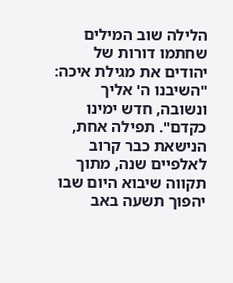הלילה שוב המילים שחתמו דורות של יהודים את מגילת איכה: "השיבנו ה' אליך ונשובה, חדש ימינו כקדם". תפילה אחת, הנישאת כבר קרוב לאלפיים שנה, מתוך תקווה שיבוא היום שבו יהפוך תשעה באב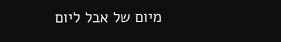מיום של אבל ליום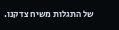של התגלות משיח צדקנו.